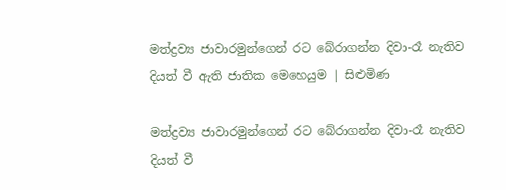මත්ද්‍රව්‍ය ජාවාරමුන්ගෙන් රට බේරාගන්න දිවා-රෑ නැතිව දියත් වී ඇති ජාතික මෙහෙයුම | සිළුමිණ

මත්ද්‍රව්‍ය ජාවාරමුන්ගෙන් රට බේරාගන්න දිවා-රෑ නැතිව දියත් වී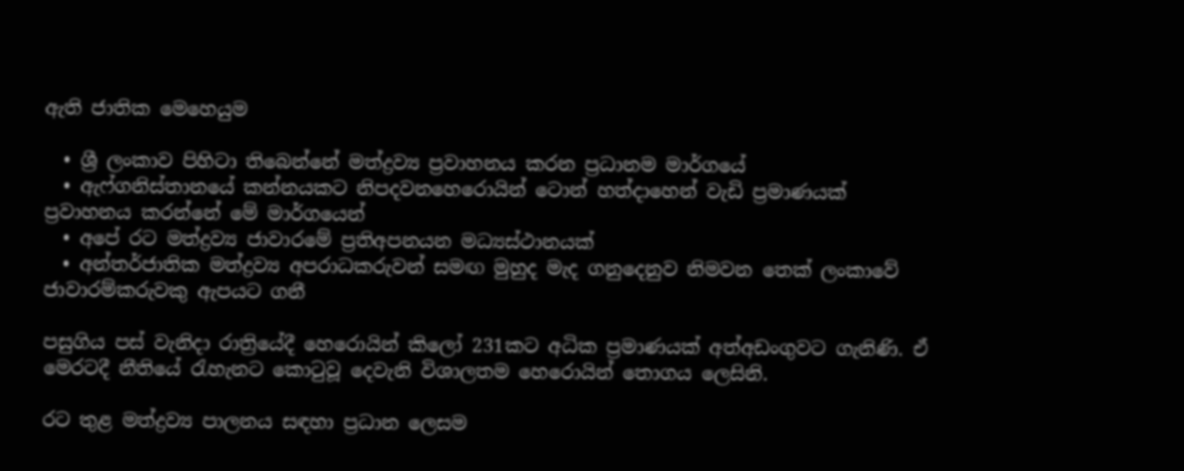ඇති ජාතික මෙහෙයුම

  • ශ්‍රී ලංකාව පිහිටා තිබෙන්නේ මත්ද්‍රව්‍ය ප්‍රවාහනය කරන ප්‍රධානම මාර්ගයේ
  • ඇෆ්ගනිස්තානයේ කන්නයකට නිපදවනහෙරොයින් ටොන් හත්දාහෙන් වැඩි ප්‍රමාණයක් ප්‍රවාහනය කරන්නේ මේ මාර්ගයෙන්
  • අපේ රට මත්ද්‍රව්‍ය ජාවාරමේ ප්‍රතිඅපනයන මධ්‍යස්ථානයක්
  • අන්තර්ජාතික මත්ද්‍රව්‍ය අපරාධකරුවන් සමඟ මුහුද මැද ගනුදෙනුව නිමවන තෙක් ලංකාවේ ජාවාරම්කරුවකු ඇපයට ගනී

පසුගිය පස් වැනිදා රාත්‍රියේදී හෙරොයින් කිලෝ 231කට අධික ප්‍රමාණයක් අත්අඩංගුවට ගැනිණි. ඒ මෙරටදී නීතියේ රැහැනට කොටුවූ දෙවැනි විශාලතම හෙරොයින් තොගය ලෙසිනි.

රට තුළ මත්ද්‍රව්‍ය පාලනය සඳහා ප්‍රධාන ලෙසම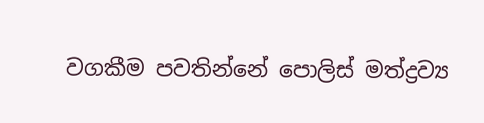වගකීම පවතින්නේ පොලිස් මත්ද්‍රව්‍ය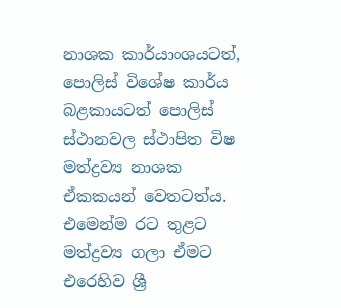නාශක කාර්යාංශයටත්, පොලිස් විශේෂ කාර්ය බළකායටත් පොලිස් ස්ථානවල ස්ථාපිත විෂ මත්ද්‍රව්‍ය නාශක ඒකකයන් වෙතටත්ය. එමෙන්ම රට තුළට මත්ද්‍රව්‍ය ගලා ඒමට එරෙහිව ශ්‍රී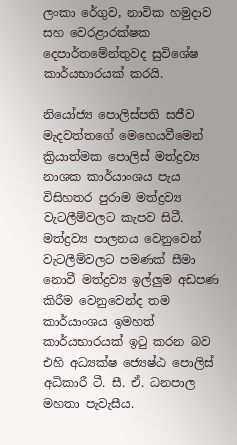ලංකා රේගුව, නාවික හමුදාව සහ වෙරළාරක්ෂක දෙපාර්තමේන්තුවද සුවිශේෂ කාර්යභාරයක් කරයි.

නියෝජ්‍ය පොලිස්පති සජීව මැදවත්තගේ මෙහෙයවීමෙන් ක්‍රියාත්මක පොලිස් මත්ද්‍රව්‍ය නාශක කාර්යාංශය පැය විසිහතර පුරාම මත්ද්‍රව්‍ය වැටලීම්වලට කැපව සිටී. මත්ද්‍රව්‍ය පාලනය වෙනුවෙන් වැටලීම්වලට පමණක් සීමා නොවී මත්ද්‍රව්‍ය ඉල්ලුම අඩපණ කිරීම වෙනුවෙන්ද තම කාර්යාංශය ඉමහත් කාර්යභාරයක් ඉටු කරන බව එහි අධ්‍යක්ෂ ජ්‍යෙෂ්ඨ පොලිස් අධිකාරී ටී. සී. ඒ. ධනපාල මහතා පැවැසීය.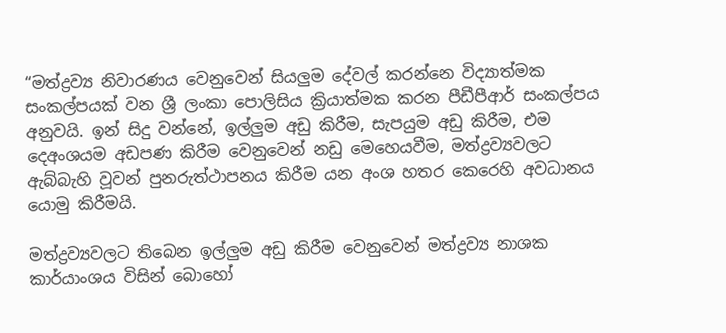“මත්ද්‍රව්‍ය නිවාරණය වෙනුවෙන් සියලුම දේවල් කරන්නෙ විද්‍යාත්මක සංකල්පයක් වන ශ්‍රී ලංකා පොලිසිය ක්‍රියාත්මක කරන පීඩීපීආර් සංකල්පය අනුවයි. ඉන් සිදු වන්නේ, ඉල්ලුම අඩු කිරීම, සැපයුම අඩු කිරීම, එම දෙඅංශයම අඩපණ කිරීම වෙනුවෙන් නඩු මෙහෙයවීම, මත්ද්‍රව්‍යවලට ඇබ්බැහි වූවන් පුනරුත්ථාපනය කිරීම යන අංශ හතර කෙරෙහි අවධානය යොමු කිරීමයි.

මත්ද්‍රව්‍යවලට තිබෙන ඉල්ලුම අඩු කිරීම වෙනුවෙන් මත්ද්‍රව්‍ය නාශක කාර්යාංශය විසින් බොහෝ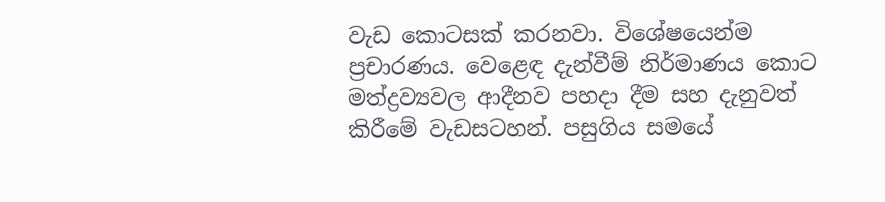වැඩ කොටසක් කරනවා. විශේෂයෙන්ම ප්‍රචාරණය. වෙළෙඳ දැන්වීම් නිර්මාණය කොට මත්ද්‍රව්‍යවල ආදීනව පහදා දීම සහ දැනුවත් කිරීමේ වැඩසටහන්. පසුගිය සමයේ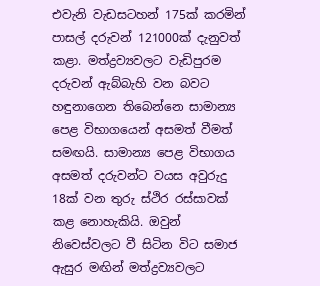එවැනි වැඩසටහන් 175ක් කරමින් පාසල් දරුවන් 121000ක් දැනුවත් කළා. මත්ද්‍රව්‍යවලට වැඩිපුරම දරුවන් ඇබ්බැහි වන බවට හඳුනාගෙන තිබෙන්නෙ සාමාන්‍ය පෙළ විභාගයෙන් අසමත් වීමත් සමඟයි. සාමාන්‍ය පෙළ විභාගය අසමත් දරුවන්ට වයස අවුරුදු 18ක් වන තුරු ස්ථිර රස්සාවක් කළ නොහැකියි. ඔවුන් නිවෙස්වලට වී සිටින විට සමාජ ඇසුර මඟින් මත්ද්‍රව්‍යවලට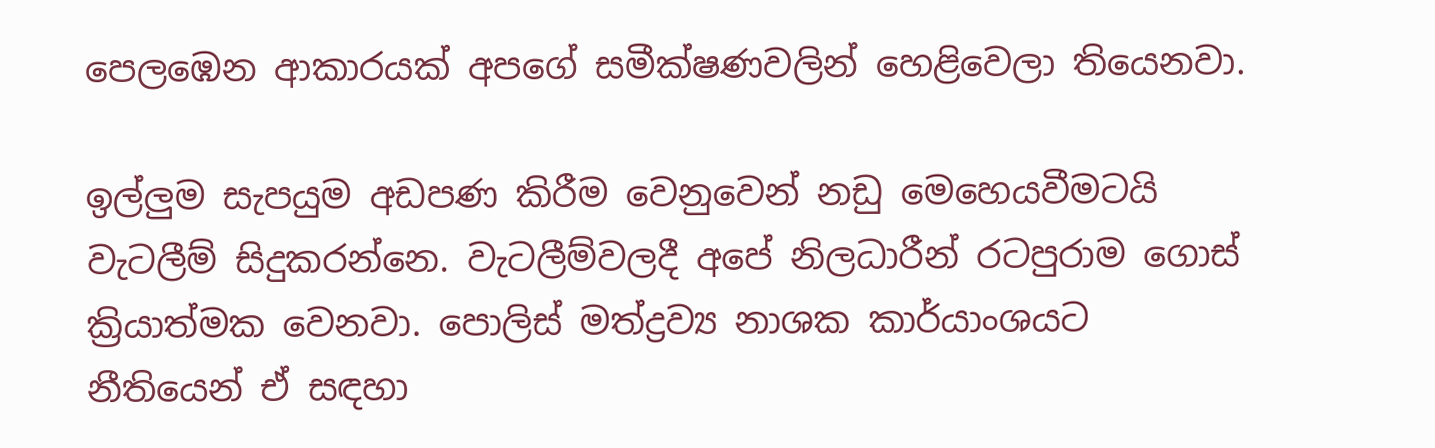පෙලඹෙන ආකාරයක් අපගේ සමීක්ෂණවලින් හෙළිවෙලා තියෙනවා.

ඉල්ලුම සැපයුම අඩපණ කිරීම වෙනුවෙන් නඩු මෙහෙයවීමටයි වැටලීම් සිදුකරන්නෙ. වැටලීම්වලදී අපේ නිලධාරීන් රටපුරාම ගොස් ක්‍රියාත්මක වෙනවා. පොලිස් මත්ද්‍රව්‍ය නාශක කාර්යාංශයට නීතියෙන් ඒ සඳහා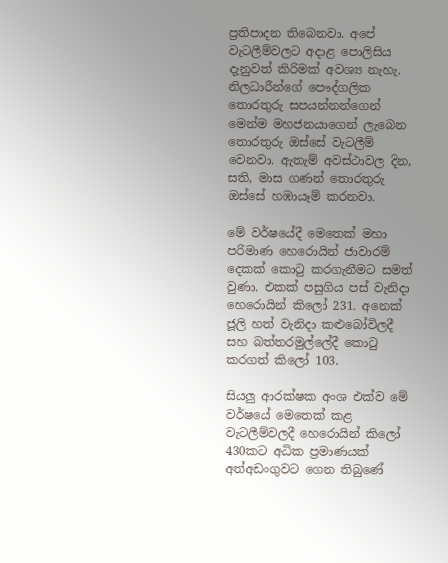ප්‍රතිපාදන තිබෙනවා. අපේ වැටලීම්වලට අදාළ පොලිසිය දැනුවත් කිරිමක් අවශ්‍ය නැහැ. නිලධාරීන්ගේ පෞද්ගලික තොරතුරු සපයන්නන්ගෙන් මෙන්ම මහජනයාගෙන් ලැබෙන තොරතුරු ඔස්සේ වැටලීම් වෙනවා. ඇතැම් අවස්ථාවල දින, සති, මාස ගණන් තොරතුරු ඔස්සේ හඹායෑම් කරනවා.

මේ වර්ෂයේදී මෙතෙක් මහා පරිමාණ හෙරොයින් ජාවාරම් දෙකක් කොටු කරගැනීමට සමත් වුණා. එකක් පසුගිය පස් වැනිදා හෙරොයින් කිලෝ 231. අනෙක් ජූලි හත් වැනිදා කළුබෝවිලදී සහ බත්තරමුල්ලේදී කොටු කරගත් කිලෝ 103.

සියලු ආරක්ෂක අංශ එක්ව මේ වර්ෂයේ මෙතෙක් කළ වැටලීම්වලදී හෙරොයින් කිලෝ 430කට අධික ප්‍රමාණයක් අත්අඩංගුවට ගෙන තිබුණේ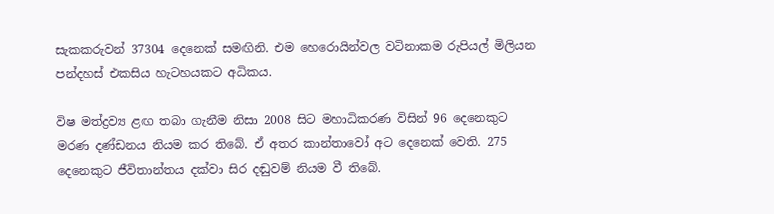සැකකරුවන් 37304 දෙනෙක් සමඟිනි. එම හෙරොයින්වල වටිනාකම රුපියල් මිලියන පන්දහස් එකසිය හැටහයකට අධිකය.

විෂ මත්ද්‍රව්‍ය ළඟ තබා ගැනීම නිසා 2008 සිට මහාධිකරණ විසින් 96 දෙනෙකුට මරණ දණ්ඩනය නියම කර තිබේ. ඒ අතර කාන්තාවෝ අට දෙනෙක් වෙති. 275 දෙනෙකුට ජීවිතාන්තය දක්වා සිර දඬුවම් නියම වී තිබේ.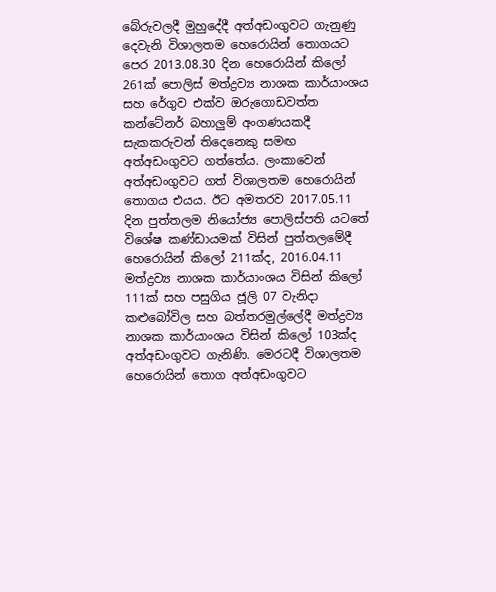බේරුවලදී මුහුදේදී අත්අඩංගුවට ගැනුණු දෙවැනි විශාලතම හෙරොයින් තොගයට පෙර 2013.08.30 දින හෙරොයින් කිලෝ 261ක් පොලිස් මත්ද්‍රව්‍ය නාශක කාර්යාංශය සහ රේගුව එක්ව ඔරුගොඩවත්ත කන්ටේනර් බහාලුම් අංගණයකදී සැකකරුවන් තිදෙනෙකු සමඟ අත්අඩංගුවට ගත්තේය. ලංකාවෙන් අත්අඩංගුවට ගත් විශාලතම හෙරොයින් තොගය එයය. ඊට අමතරව 2017.05.11 දින පුත්තලම නියෝජ්‍ය පොලිස්පති යටතේ විශේෂ කණ්ඩායමක් විසින් පුත්තලමේදී හෙරොයින් කිලෝ 211ක්ද, 2016.04.11 මත්ද්‍රව්‍ය නාශක කාර්යාංශය විසින් කිලෝ 111ක් සහ පසුගිය ජූලි 07 වැනිදා කළුබෝවිල සහ බත්තරමුල්ලේදී මත්ද්‍රව්‍ය නාශක කාර්යාංශය විසින් කිලෝ 103ක්ද අත්අඩංගුවට ගැනිණි. මෙරටදී විශාලතම හෙරොයින් තොග අත්අඩංගුවට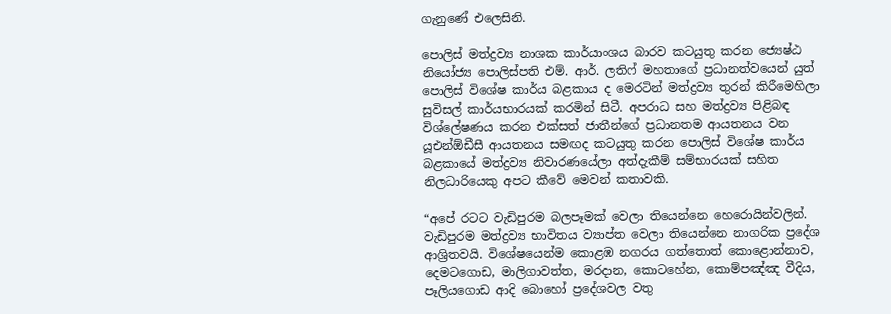ගැනුණේ එලෙසිනි.

පොලිස් මත්ද්‍රව්‍ය නාශක කාර්යාංශය බාරව කටයුතු කරන ජ්‍යෙෂ්ඨ නියෝජ්‍ය පොලිස්පති එම්. ආර්. ලතිෆ් මහතාගේ ප්‍රධානත්වයෙන් යුත් පොලිස් විශේෂ කාර්ය බළකාය ද මෙරටින් මත්ද්‍රව්‍ය තුරන් කිරීමෙහිලා සුවිසල් කාර්යභාරයක් කරමින් සිටී. අපරාධ සහ මත්ද්‍රව්‍ය පිළිබඳ විශ්ලේෂණය කරන එක්සත් ජාතීන්ගේ ප්‍රධානතම ආයතනය වන යූඑන්ඕඩීසී ආයතනය සමඟද කටයුතු කරන පොලිස් විශේෂ කාර්ය බළකායේ මත්ද්‍රව්‍ය නිවාරණයේලා අත්දැකීම් සම්භාරයක් සහිත නිලධාරියෙකු අපට කීවේ මෙවන් කතාවකි.

“අපේ රටට වැඩිපුරම බලපෑමක් වෙලා තියෙන්නෙ හෙරොයින්වලින්. වැඩිපුරම මත්ද්‍රව්‍ය භාවිතය ව්‍යාප්ත වෙලා තියෙන්නෙ නාගරික ප්‍රදේශ ආශ්‍රිතවයි. විශේෂයෙන්ම කොළඹ නගරය ගත්තොත් කොළොන්නාව, දෙමටගොඩ, මාලිගාවත්ත, මරදාන, කොටහේන, කොම්පඤ්ඤ වීදිය, පෑලියගොඩ ආදි බොහෝ ප්‍රදේශවල වතු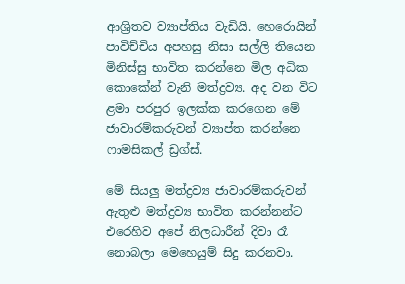ආශ්‍රිතව ව්‍යාප්තිය වැඩියි. හෙරොයින් පාවිච්චිය අපහසු නිසා සල්ලි තියෙන මිනිස්සු භාවිත කරන්නෙ මිල අධික කොකේන් වැනි මත්ද්‍රව්‍ය. අද වන විට ළමා පරපුර ඉලක්ක කරගෙන මේ ජාවාරම්කරුවන් ව්‍යාප්ත කරන්නෙ ෆාමසිකල් ඩ්‍රග්ස්.

මේ සියලු මත්ද්‍රව්‍ය ජාවාරම්කරුවන් ඇතුළු මත්ද්‍රව්‍ය භාවිත කරන්නන්ට එරෙහිව අපේ නිලධාරීන් දිවා රෑ නොබලා මෙහෙයුම් සිදු කරනවා.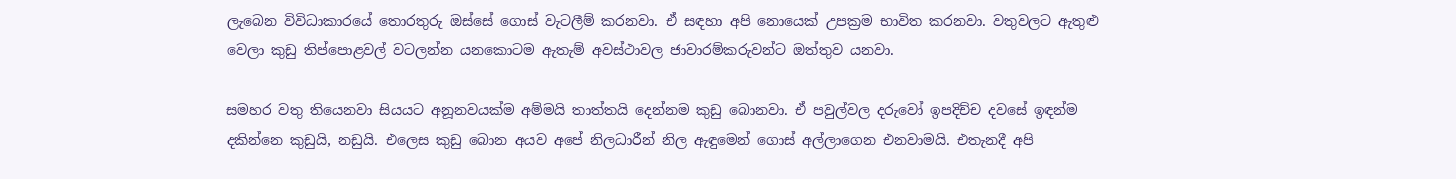ලැබෙන විවිධාකාරයේ තොරතුරු ඔස්සේ ගොස් වැටලීම් කරනවා. ඒ සඳහා අපි නොයෙක් උපක්‍රම භාවිත කරනවා. වතුවලට ඇතුළු වෙලා කුඩු තිප්පොළවල් වටලන්න යනකොටම ඇතැම් අවස්ථාවල ජාවාරම්කරුවන්ට ඔත්තුව යනවා.

සමහර වතු තියෙනවා සියයට අනූනවයක්ම අම්මයි තාත්තයි දෙන්නම කුඩු බොනවා. ඒ පවුල්වල දරුවෝ ඉපදිච්ච දවසේ ඉඳන්ම දකින්නෙ කුඩුයි, නඩුයි. එලෙස කුඩු බොන අයව අපේ නිලධාරීන් නිල ඇඳුමෙන් ගොස් අල්ලාගෙන එනවාමයි. එතැනදී අපි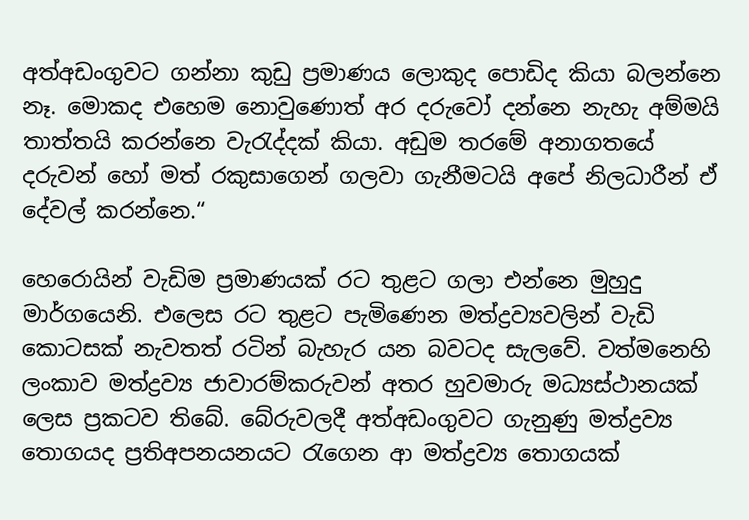අත්අඩංගුවට ගන්නා කුඩු ප්‍රමාණය ලොකුද පොඩිද කියා බලන්නෙ නෑ. මොකද එහෙම ‍නොවුණොත් අර දරුවෝ දන්නෙ නැහැ අම්මයි තාත්තයි කරන්නෙ වැරැද්දක් කියා. අඩුම තරමේ අනාගතයේ දරුවන් හෝ මත් රකුසාගෙන් ගලවා ගැනීමටයි අපේ නිලධාරීන් ඒ දේවල් කරන්නෙ.“

හෙරොයින් වැඩිම ප්‍රමාණයක් රට තුළට ගලා එන්නෙ මුහුදු මාර්ගයෙනි. එලෙස රට තුළට පැමිණෙන මත්ද්‍රව්‍යවලින් වැඩි කොටසක් නැවතත් රටින් බැහැර යන බවටද සැලවේ. වත්මනෙහි ලංකාව මත්ද්‍රව්‍ය ජාවාරම්කරුවන් අතර හුවමාරු මධ්‍යස්ථානයක් ලෙස ප්‍රකටව තිබේ. බේරුවලදී අත්අඩංගුවට ගැනුණු මත්ද්‍රව්‍ය තොගයද ප්‍රතිඅපනයනයට ‍රැගෙන ආ මත්ද්‍රව්‍ය තොගයක්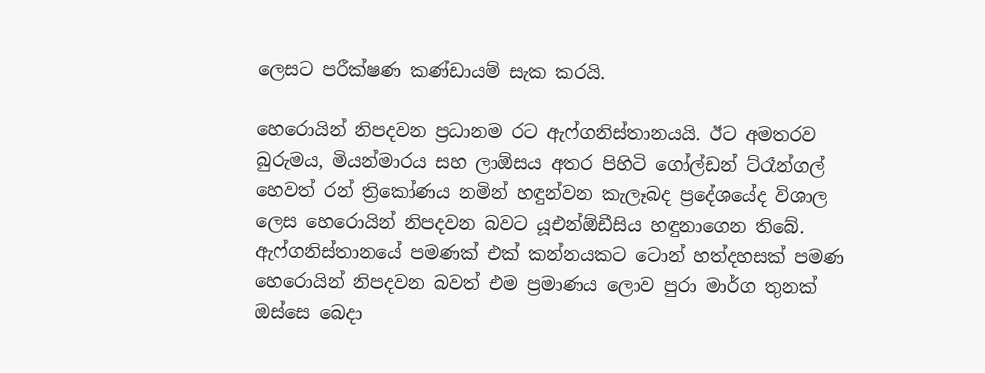ලෙසට පරීක්ෂණ කණ්ඩායම් සැක කරයි.

හෙරොයින් නිපදවන ප්‍රධානම රට ඇෆ්ගනිස්තානයයි. ඊට අමතරව බුරුමය, මියන්මාරය සහ ලාඕසය අතර පිහිටි ගෝල්ඩන් ට්රෑන්ගල් හෙවත් රන් ත්‍රිකෝණය නමින් හඳුන්වන කැලෑබද ප්‍රදේශයේද විශාල ලෙස හෙරොයින් නිපදවන බවට යූඑන්ඕඩීසිය හඳුනාගෙන තිබේ. ඇෆ්ගනිස්තානයේ පමණක් එක් කන්නයකට ටොන් හත්දහසක් පමණ හෙරොයින් නිපදවන බවත් එම ප්‍රමාණය ලොව පුරා මාර්ග තුනක් ඔස්සෙ බෙදා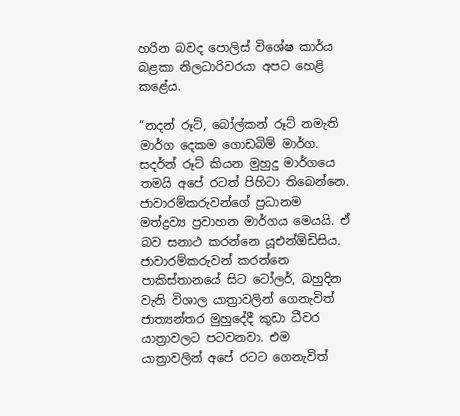හරින බවද පොලිස් විශේෂ කාර්ය බළකා නිලධාරිවරයා අපට හෙළි කළේය.

“නදන් රූට්, බෝල්කන් රූට් නමැති මාර්ග දෙකම ගොඩබිම් මාර්ග. සදර්න් රූට් කියන මුහුදු මාර්ගයෙ තමයි අපේ රටත් පිහිටා තිබෙන්නෙ. ජාවාරම්කරුවන්ගේ ප්‍රධානම මත්ද්‍රව්‍ය ප්‍රවාහන මාර්ගය මෙයයි. ඒ බව සනාථ කරන්නෙ යූඑන්ඕඩිසිය. ජාවාරම්කරුවන් කරන්නෙ පාකිස්තානයේ සිට ටෝලර්, බහුදින වැනි විශාල යාත්‍රාවලින් ගෙනැවිත් ජාත්‍යන්තර මුහුදේදී කුඩා ධීවර යාත්‍රාවලට පටවනවා. එම යාත්‍රාවලින් අපේ රටට ගෙනැවිත්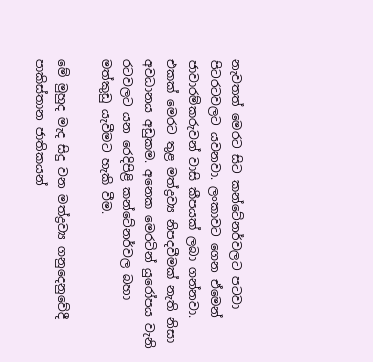නැවතත් මෙරට සිට කන්ටේනර්වලට පටවා පිටරටවලට යවනවා. ලංකාවට ගෙන ඒමෙන් ජාවාරම්කරුවන් වාසි කීපයක් ලබා ගන්නවා. එකක් මෙරට තුළ මත්ද්‍රව්‍ය නිපදවීමක් නැති නිසා අවධානය අඩුකම. අනෙක මෙරටින් යුරෝපය වැනි රටවලට යන රෙදිපිළි කන්ටේනර්වල බහා මත්කුඩු යැවීමට හැකි වීම.

මේ මුහුද මැද සිදු වන මත්ද්‍රව්‍ය ගනුදෙනුවේදී පාකිස්තාන ජාතිකයන්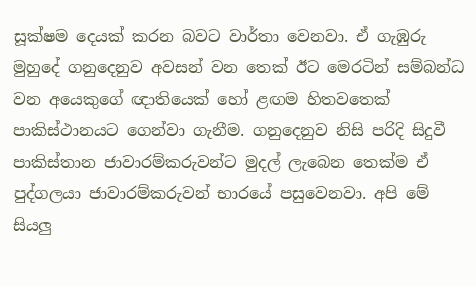සූක්ෂම දෙයක් කරන බවට වාර්තා වෙනවා. ඒ ගැඹුරු මුහුදේ ගනුදෙනුව අවසන් වන තෙක් ඊට මෙරටින් සම්බන්ධ වන අයෙකුගේ ඥාතියෙක් හෝ ළඟම හිතවතෙක් පාකිස්ථානයට ගෙන්වා ගැනීම. ගනුදෙනුව නිසි පරිදි සිදුවී පාකිස්තාන ජාවාරම්කරුවන්ට මුදල් ලැබෙන තෙක්ම ඒ පුද්ගලයා ජාවාරම්කරුවන් භාරයේ පසුවෙනවා. අපි මේ සියලු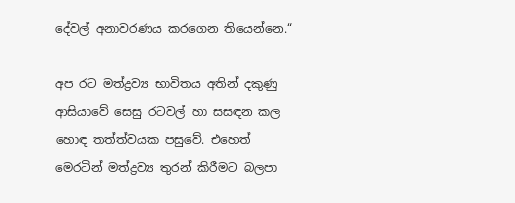දේවල් අනාවරණය කරගෙන තියෙන්නෙ.“

අප රට මත්ද්‍රව්‍ය භාවිතය අතින් දකුණු ආසියාවේ සෙසු රටවල් හා සසඳන කල හොඳ තත්ත්වයක පසුවේ. එහෙත් මෙරටින් මත්ද්‍රව්‍ය තුරන් කිරීමට බලපා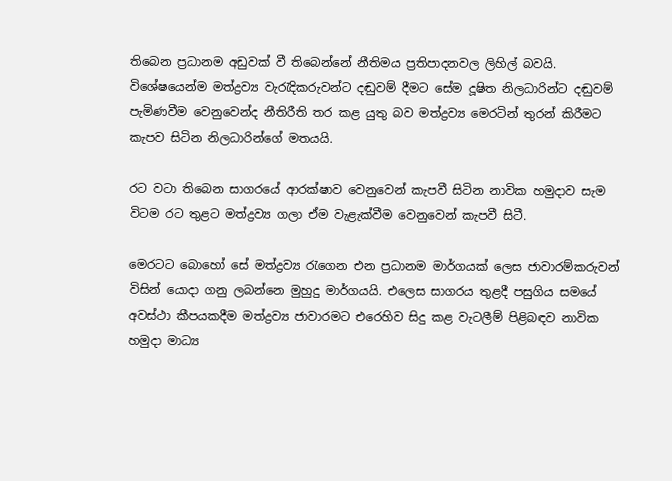තිබෙන ප්‍රධානම අඩුවක් වී තිබෙන්නේ නීතිමය ප්‍රතිපාදනවල ලිහිල් බවයි. විශේෂයෙන්ම මත්ද්‍රව්‍ය වැරැදිකරුවන්ට දඬුවම් දීමට සේම දූෂිත නිලධාරින්ට දඬුවම් පැමිණවීම වෙනුවෙන්ද නීතිරීති තර කළ යුතු බව මත්ද්‍රව්‍ය මෙරටින් තුරන් කිරීමට කැපව සිටින නිලධාරින්ගේ මතයයි.

රට වටා තිබෙන සාගරයේ ආරක්ෂාව වෙනුවෙන් කැපවී සිටින නාවික හමුදාව සැම විටම රට තුළට මත්ද්‍රව්‍ය ගලා ඒම වැළැක්වීම වෙනුවෙන් කැපවී සිටී.

මෙරටට බොහෝ සේ මත්ද්‍රව්‍ය රැගෙන එන ප්‍රධානම මාර්ගයක් ලෙස ජාවාරම්කරුවන් විසින් යොදා ගනු ලබන්නෙ මුහුදු මාර්ගයයි. එලෙස සාගරය තුළදී පසුගිය සමයේ අවස්ථා කීපයකදීම මත්ද්‍රව්‍ය ජාවාරමට එරෙහිව සිදු කළ වැටලීම් පිළිබඳව නාවික හමුදා මාධ්‍ය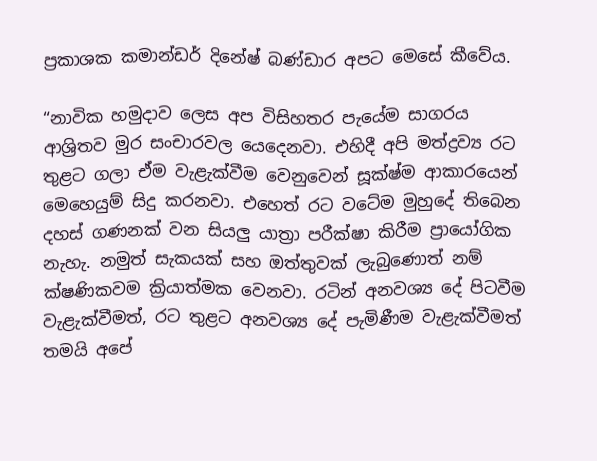ප්‍රකාශක කමාන්ඩර් දිනේෂ් බණ්ඩාර අපට මෙසේ කීවේය.

“නාවික හමුදාව ලෙස අප විසිහතර පැයේම සාගරය ආශ්‍රිතව මුර සංචාර‍වල යෙදෙනවා. එහිදී අපි මත්ද්‍රව්‍ය රට තුළට ගලා ඒම වැළැක්වීම වෙනුවෙන් සූක්ෂ්ම ආකාරයෙන් මෙහෙයුම් සිදු කරනවා. එහෙත් රට වටේම මුහුදේ තිබෙන දහස් ගණනක් වන සියලු යාත්‍රා පරීක්ෂා කිරීම ප්‍රායෝගික නැහැ. නමුත් සැකයක් සහ ඔත්තුවක් ලැබුණොත් නම් ක්ෂණිකවම ක්‍රියාත්මක වෙනවා. රටින් අනවශ්‍ය දේ පිටවීම වැළැක්වීමත්, රට තුළට අනවශ්‍ය දේ පැමිණීම වැළැක්වීමත් තමයි අපේ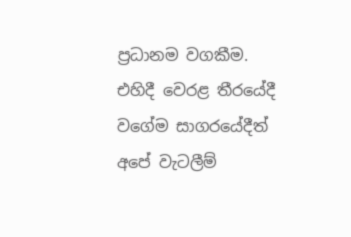ප්‍රධානම වගකීම. එහිදී වෙරළ තීරයේදී වගේම සාගරයේදීත් අපේ වැටලීම්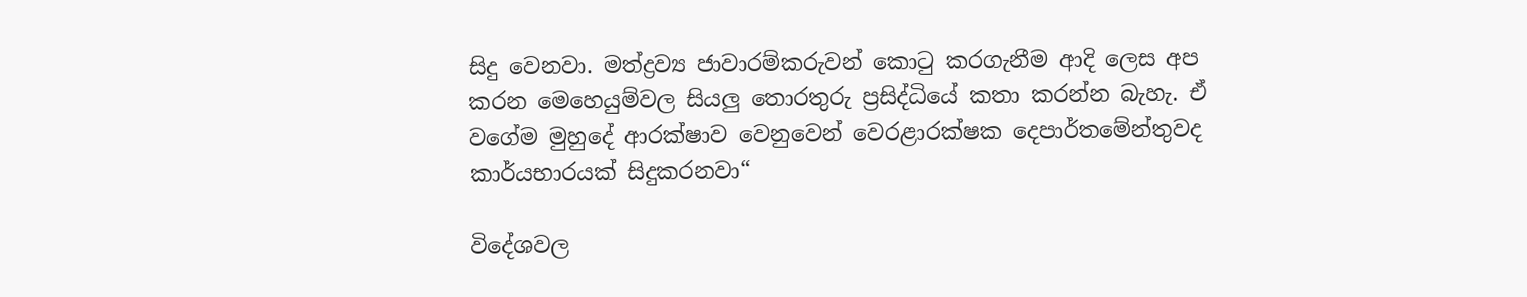සිදු වෙනවා. මත්ද්‍රව්‍ය ජාවාරම්කරුවන් කොටු කරගැනීම ආදි ලෙස අප කරන මෙහෙයුම්වල සියලු තොරතුරු ප්‍රසිද්ධියේ කතා කරන්න බැහැ. ඒ වගේම මුහුදේ ආරක්ෂාව වෙනුවෙන් වෙරළාරක්ෂක දෙපාර්තමේන්තුවද කාර්යභාරයක් සිදුකරනවා“

විදේශවල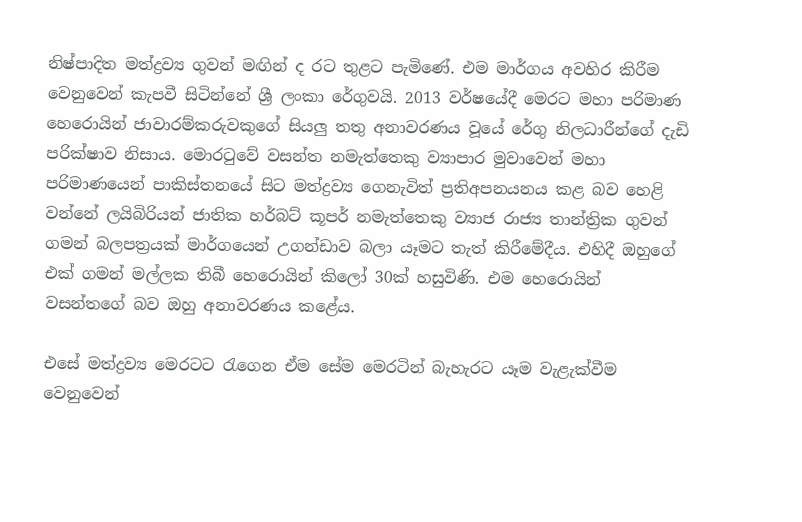නිෂ්පාදිත මත්ද්‍රව්‍ය ගුවන් මඟින් ද රට තුළට පැමිණේ. එම මාර්ගය අවහිර කිරීම වෙනුවෙන් කැපවී සිටින්නේ ශ්‍රී ලංකා රේගුවයි. 2013 වර්ෂයේදී මෙරට මහා පරිමාණ හෙරොයින් ජාවාරම්කරුවකුගේ සියලු තතු අනාවරණය වූයේ රේගු නිලධාරීන්ගේ දැඩි පරික්ෂාව නිසාය. මොරටුවේ වසන්ත නමැත්තෙකු ව්‍යාපාර මුවාවෙන් මහා පරිමාණයෙන් පාකිස්තනයේ සිට මත්ද්‍රව්‍ය ගෙනැවිත් ප්‍රතිඅපනයනය කළ බව හෙළි වන්නේ ලයිබිරියන් ජාතික හර්බට් කූපර් නමැත්තෙකු ව්‍යාජ රාජ්‍ය තාන්ත්‍රික ගුවන් ගමන් බලපත්‍රයක් මාර්ගයෙන් උගන්ඩාව බලා යෑමට තැත් කිරීමේදීය. එහිදී ඔහුගේ එක් ගමන් මල්ලක තිබී හෙරොයින් කිලෝ 30ක් හසුවිණි. එම හෙරොයින් වසන්තගේ බව ඔහු අනාවරණය කළේය.

එසේ මත්ද්‍රව්‍ය මෙරටට රැගෙන ඒම සේම මෙරටින් බැහැරට යෑම වැළැක්වීම වෙනුවෙන්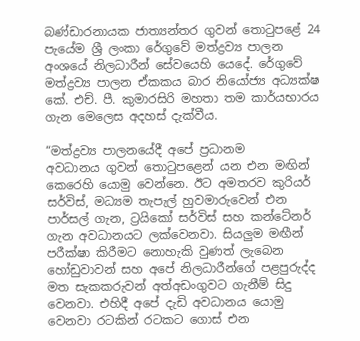බණ්ඩාරනායක ජාත්‍යන්තර ගුවන් තොටුපළේ 24 පැයේම ශ්‍රී ලංකා රේගුවේ මත්ද්‍රව්‍ය පාලන අංශයේ නිලධාරීන් සේවයෙහි යෙදේ. රේගුවේ මත්ද්‍රව්‍ය පාලන ඒකකය බාර නියෝජ්‍ය අධ්‍යක්ෂ කේ. එච්. පී. කුමාරසිරි මහතා තම කාර්යභාරය ගැන මෙලෙස අදහස් දැක්වීය.

“මත්ද්‍රව්‍ය පාලනයේදී අපේ ප්‍රධානම අවධානය ‍ගුවන් ‍තොටුපළෙන් යන එන මඟින් කෙරෙහි යොමු වෙන්නෙ. ඊට අමතරව කුරියර් සර්විස්, මධ්‍යම තැපැල් හුවමාරුවෙන් එන පාර්සල් ගැන, ට්‍රයිකෝ සර්විස් සහ කන්ටේනර් ගැන අවධානයට ලක්වෙනවා. සියලුම මඟීන් පරීක්ෂා කිරීමට නොහැකි වුණත් ලැබෙන හෝඩුවාවන් සහ අපේ නිලධාරීන්ගේ පළපුරුද්ද මත සැකකරුවන් අත්අඩංගුවට ගැනීම් සිදු වෙනවා. එහිදී අපේ දැඩි අවධානය යොමු වෙනවා රටකින් රටකට ගොස් එන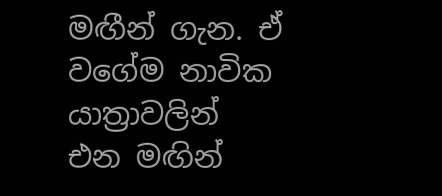මඟීන් ගැන. ඒ වගේම නාවික යාත්‍රාවලින් එන මඟින්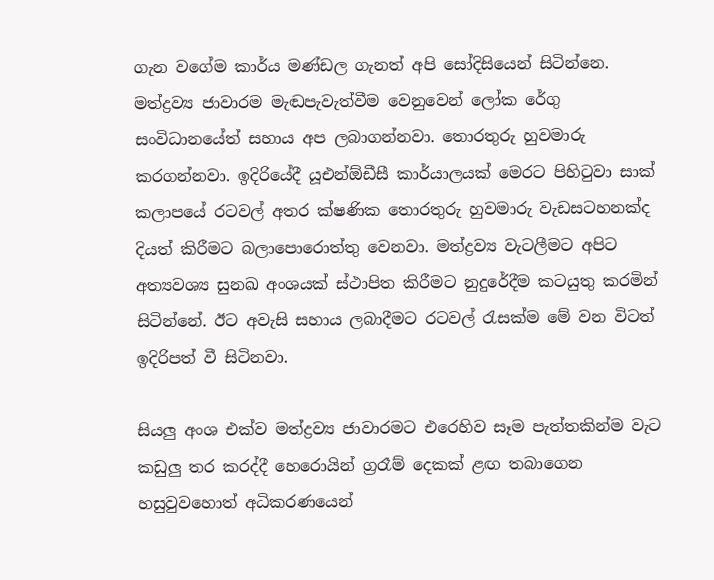ගැන වගේම කාර්ය මණ්ඩල ගැනත් අපි සෝදිසියෙන් සිටින්නෙ. මත්ද්‍රව්‍ය ජාවාරම මැඬපැවැත්වීම වෙනුවෙන් ලෝක රේගු සංවිධානයේත් සහාය අප ලබාගන්නවා. තොරතුරු හුවමාරු කරගන්නවා. ඉදිරියේදී යූඑන්ඕඩීසී කාර්යාලයක් මෙරට පිහිටුවා සාක් කලාපයේ රටවල් අතර ක්ෂණික තොරතුරු හුවමාරු වැඩසටහනක්ද දියත් කිරීමට බලාපොරොත්තු වෙනවා. මත්ද්‍රව්‍ය වැටලීමට අපිට අත්‍යවශ්‍ය සුනඛ අංශයක් ස්ථාපිත කිරීමට නුදුරේදීම කටයුතු කරමින් සිටින්නේ. ඊට අවැසි සහාය ලබාදීමට රටවල් රැසක්ම මේ වන විටත් ඉදිරිපත් වී සිටිනවා.

සියලු අංශ එක්ව මත්ද්‍රව්‍ය ජාවාරමට එරෙහිව සෑම පැත්තකින්ම වැට කඩුලු තර කරද්දී හෙරොයින් ග්‍රරෑම් දෙකක් ළඟ තබාගෙන හසුවුවහොත් අධිකරණයෙන්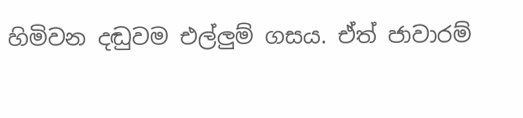හිමිවන දඬුවම එල්ලුම් ගසය. ඒත් ජාවාරම්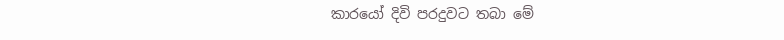කාරයෝ දිවි පරදුවට තබා මේ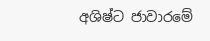අශිෂ්ට ජාවාරමේ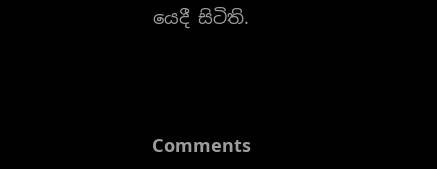යෙදී සිටිති.



Comments